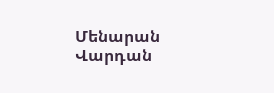Մենարան Վարդան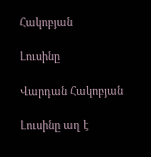Հակոբյան

Լուսինը

Վարդան Հակոբյան

Լուսինը աղ է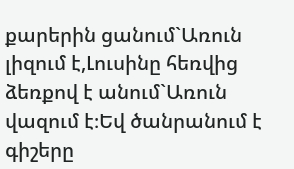քարերին ցանում`Առուն լիզում է,Լուսինը հեռվից ձեռքով է անում`Առուն վազում է։Եվ ծանրանում է գիշերը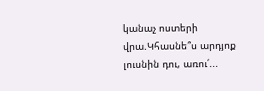կանաչ ոստերի վրա.Կհասնե՞ս արդյոք լուսնին դու, առու՛...